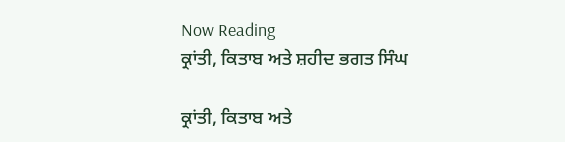Now Reading
ਕ੍ਰਾਂਤੀ, ਕਿਤਾਬ ਅਤੇ ਸ਼ਹੀਦ ਭਗਤ ਸਿੰਘ

ਕ੍ਰਾਂਤੀ, ਕਿਤਾਬ ਅਤੇ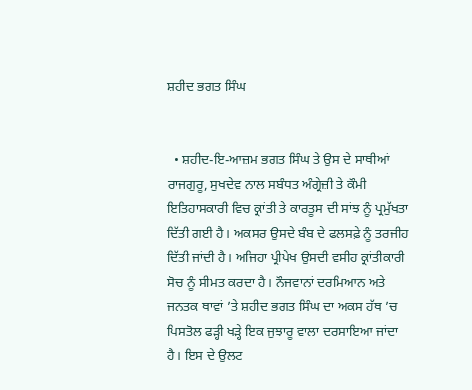ਸ਼ਹੀਦ ਭਗਤ ਸਿੰਘ


  • ਸ਼ਹੀਦ-ਇ-ਆਜ਼ਮ ਭਗਤ ਸਿੰਘ ਤੇ ਉਸ ਦੇ ਸਾਥੀਆਂ ਰਾਜਗੁਰੂ, ਸੁਖਦੇਵ ਨਾਲ ਸਬੰਧਤ ਅੰਗ੍ਰੇਜ਼ੀ ਤੇ ਕੌਮੀ ਇਤਿਹਾਸਕਾਰੀ ਵਿਚ ਕ੍ਰਾਂਤੀ ਤੇ ਕਾਰਤੂਸ ਦੀ ਸਾਂਝ ਨੂੰ ਪ੍ਰਮੁੱਖਤਾ ਦਿੱਤੀ ਗਈ ਹੈ। ਅਕਸਰ ਉਸਦੇ ਬੰਬ ਦੇ ਫਲਸਫ਼ੇ ਨੂੰ ਤਰਜੀਹ ਦਿੱਤੀ ਜਾਂਦੀ ਹੈ। ਅਜਿਹਾ ਪ੍ਰੀਪੇਖ ਉਸਦੀ ਵਸੀਹ ਕ੍ਰਾਂਤੀਕਾਰੀ ਸੋਚ ਨੂੰ ਸੀਮਤ ਕਰਦਾ ਹੈ। ਨੌਜਵਾਨਾਂ ਦਰਮਿਆਨ ਅਤੇ ਜਨਤਕ ਥਾਵਾਂ ’ਤੇ ਸ਼ਹੀਦ ਭਗਤ ਸਿੰਘ ਦਾ ਅਕਸ ਹੱਥ ’ਚ ਪਿਸਤੋਲ ਫੜ੍ਹੀ ਖੜ੍ਹੇ ਇਕ ਜੁਝਾਰੂ ਵਾਲਾ ਦਰਸਾਇਆ ਜਾਂਦਾ ਹੈ। ਇਸ ਦੇ ਉਲਟ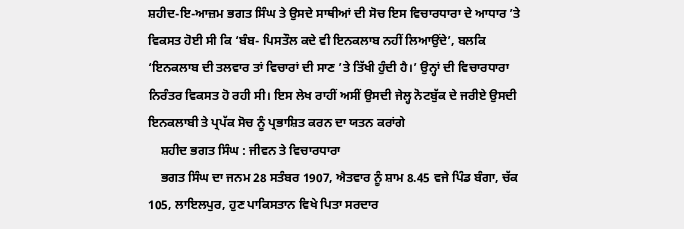ਸ਼ਹੀਦ-ਇ-ਆਜ਼ਮ ਭਗਤ ਸਿੰਘ ਤੇ ਉਸਦੇ ਸਾਥੀਆਂ ਦੀ ਸੋਚ ਇਸ ਵਿਚਾਰਧਾਰਾ ਦੇ ਆਧਾਰ ’ਤੇ ਵਿਕਸਤ ਹੋਈ ਸੀ ਕਿ ‘ਬੰਬ- ਪਿਸਤੌਲ ਕਦੇ ਵੀ ਇਨਕਲਾਬ ਨਹੀਂ ਲਿਆਉਂਦੇ’, ਬਲਕਿ ‘ਇਨਕਲਾਬ ਦੀ ਤਲਵਾਰ ਤਾਂ ਵਿਚਾਰਾਂ ਦੀ ਸਾਣ ’ਤੇ ਤਿੱਖੀ ਹੁੰਦੀ ਹੈ।’ ਉਨ੍ਹਾਂ ਦੀ ਵਿਚਾਰਧਾਰਾ ਨਿਰੰਤਰ ਵਿਕਸਤ ਹੋ ਰਹੀ ਸੀ। ਇਸ ਲੇਖ ਰਾਹੀਂ ਅਸੀਂ ਉਸਦੀ ਜੇਲ੍ਹ ਨੋਟਬੁੱਕ ਦੇ ਜਰੀਏ ਉਸਦੀ ਇਨਕਲਾਬੀ ਤੇ ਪ੍ਰਪੱਕ ਸੋਚ ਨੂੰ ਪ੍ਰਭਾਸ਼ਿਤ ਕਰਨ ਦਾ ਯਤਨ ਕਰਾਂਗੇ
    ਸ਼ਹੀਦ ਭਗਤ ਸਿੰਘ : ਜੀਵਨ ਤੇ ਵਿਚਾਰਧਾਰਾ
    ਭਗਤ ਸਿੰਘ ਦਾ ਜਨਮ 28 ਸਤੰਬਰ 1907, ਐਤਵਾਰ ਨੂੰ ਸ਼ਾਮ 8.45 ਵਜੇ ਪਿੰਡ ਬੰਗਾ, ਚੱਕ 105, ਲਾਇਲਪੁਰ, ਹੁਣ ਪਾਕਿਸਤਾਨ ਵਿਖੇ ਪਿਤਾ ਸਰਦਾਰ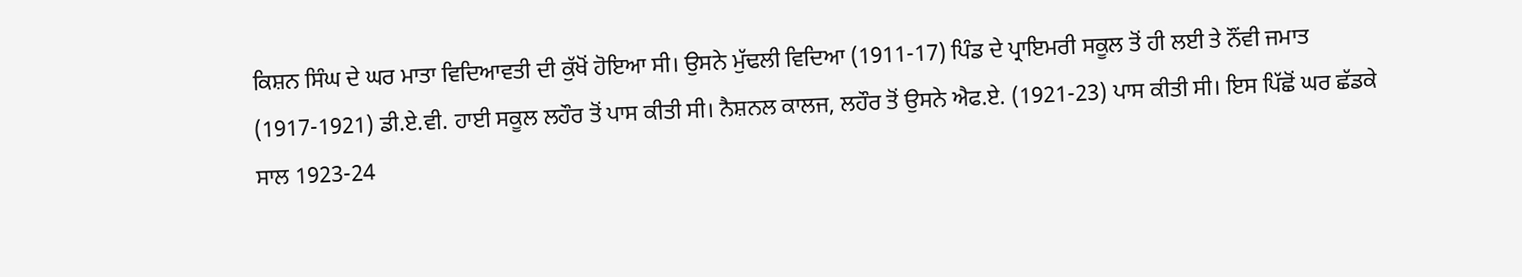ਕਿਸ਼ਨ ਸਿੰਘ ਦੇ ਘਰ ਮਾਤਾ ਵਿਦਿਆਵਤੀ ਦੀ ਕੁੱਖੋਂ ਹੋਇਆ ਸੀ। ਉਸਨੇ ਮੁੱਢਲੀ ਵਿਦਿਆ (1911-17) ਪਿੰਡ ਦੇ ਪ੍ਰਾਇਮਰੀ ਸਕੂਲ ਤੋਂ ਹੀ ਲਈ ਤੇ ਨੌਂਵੀ ਜਮਾਤ (1917-1921) ਡੀ.ਏ.ਵੀ. ਹਾਈ ਸਕੂਲ ਲਹੌਰ ਤੋਂ ਪਾਸ ਕੀਤੀ ਸੀ। ਨੈਸ਼ਨਲ ਕਾਲਜ, ਲਹੌਰ ਤੋਂ ਉਸਨੇ ਐਫ.ਏ. (1921-23) ਪਾਸ ਕੀਤੀ ਸੀ। ਇਸ ਪਿੱਛੋਂ ਘਰ ਛੱਡਕੇ ਸਾਲ 1923-24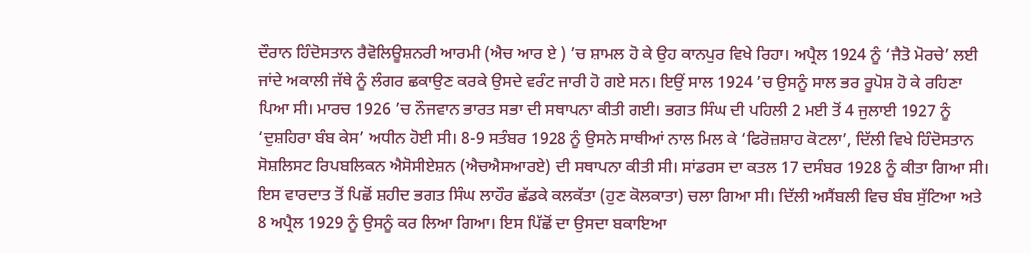ਦੌਰਾਨ ਹਿੰਦੋਸਤਾਨ ਰੈਵੋਲਿਊਸ਼ਨਰੀ ਆਰਮੀ (ਐਚ ਆਰ ਏ ) ’ਚ ਸ਼ਾਮਲ ਹੋ ਕੇ ਉਹ ਕਾਨਪੁਰ ਵਿਖੇ ਰਿਹਾ। ਅਪ੍ਰੈਲ 1924 ਨੂੰ ‘ਜੈਤੋ ਮੋਰਚੇ’ ਲਈ ਜਾਂਦੇ ਅਕਾਲੀ ਜੱਥੇ ਨੂੰ ਲੰਗਰ ਛਕਾਉਣ ਕਰਕੇ ਉਸਦੇ ਵਰੰਟ ਜਾਰੀ ਹੋ ਗਏ ਸਨ। ਇਉਂ ਸਾਲ 1924 ’ਚ ਉਸਨੂੰ ਸਾਲ ਭਰ ਰੂਪੋਸ਼ ਹੋ ਕੇ ਰਹਿਣਾ ਪਿਆ ਸੀ। ਮਾਰਚ 1926 ’ਚ ਨੌਜਵਾਨ ਭਾਰਤ ਸਭਾ ਦੀ ਸਥਾਪਨਾ ਕੀਤੀ ਗਈ। ਭਗਤ ਸਿੰਘ ਦੀ ਪਹਿਲੀ 2 ਮਈ ਤੋਂ 4 ਜੁਲਾਈ 1927 ਨੂੰ ‘ਦੁਸ਼ਹਿਰਾ ਬੰਬ ਕੇਸ’ ਅਧੀਨ ਹੋਈ ਸੀ। 8-9 ਸਤੰਬਰ 1928 ਨੂੰ ਉਸਨੇ ਸਾਥੀਆਂ ਨਾਲ ਮਿਲ ਕੇ ‘ਫਿਰੋਜ਼ਸ਼ਾਹ ਕੋਟਲਾ’, ਦਿੱਲੀ ਵਿਖੇ ਹਿੰਦੋਸਤਾਨ ਸੋਸ਼ਲਿਸਟ ਰਿਪਬਲਿਕਨ ਐਸੋਸੀਏਸ਼ਨ (ਐਚਐਸਆਰਏ) ਦੀ ਸਥਾਪਨਾ ਕੀਤੀ ਸੀ। ਸਾਂਡਰਸ ਦਾ ਕਤਲ 17 ਦਸੰਬਰ 1928 ਨੂੰ ਕੀਤਾ ਗਿਆ ਸੀ। ਇਸ ਵਾਰਦਾਤ ਤੋਂ ਪਿਛੋਂ ਸ਼ਹੀਦ ਭਗਤ ਸਿੰਘ ਲਾਹੌਰ ਛੱਡਕੇ ਕਲਕੱਤਾ (ਹੁਣ ਕੋਲਕਾਤਾ) ਚਲਾ ਗਿਆ ਸੀ। ਦਿੱਲੀ ਅਸੈਂਬਲੀ ਵਿਚ ਬੰਬ ਸੁੱਟਿਆ ਅਤੇ 8 ਅਪ੍ਰੈਲ 1929 ਨੂੰ ਉਸਨੂੰ ਕਰ ਲਿਆ ਗਿਆ। ਇਸ ਪਿੱਛੋਂ ਦਾ ਉਸਦਾ ਬਕਾਇਆ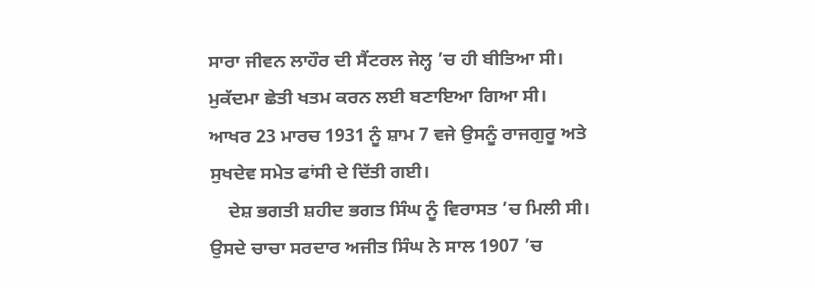ਸਾਰਾ ਜੀਵਨ ਲਾਹੌਰ ਦੀ ਸੈਂਟਰਲ ਜੇਲ੍ਹ ’ਚ ਹੀ ਬੀਤਿਆ ਸੀ। ਮੁਕੱਦਮਾ ਛੇਤੀ ਖਤਮ ਕਰਨ ਲਈ ਬਣਾਇਆ ਗਿਆ ਸੀ। ਆਖਰ 23 ਮਾਰਚ 1931 ਨੂੰ ਸ਼ਾਮ 7 ਵਜੇ ਉਸਨੂੰ ਰਾਜਗੁਰੂ ਅਤੇ ਸੁਖਦੇਵ ਸਮੇਤ ਫਾਂਸੀ ਦੇ ਦਿੱਤੀ ਗਈ।
    ਦੇਸ਼ ਭਗਤੀ ਸ਼ਹੀਦ ਭਗਤ ਸਿੰਘ ਨੂੰ ਵਿਰਾਸਤ ’ਚ ਮਿਲੀ ਸੀ। ਉਸਦੇ ਚਾਚਾ ਸਰਦਾਰ ਅਜੀਤ ਸਿੰਘ ਨੇ ਸਾਲ 1907 ’ਚ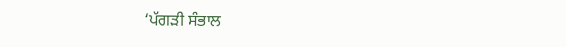‘ਪੱਗੜੀ ਸੰਭਾਲ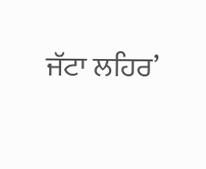ਜੱਟਾ ਲਹਿਰ’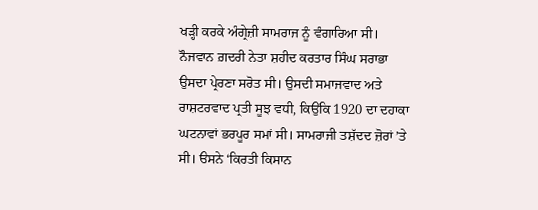ਖੜ੍ਹੀ ਕਰਕੇ ਅੰਗ੍ਰੇਜ਼ੀ ਸਾਮਰਾਜ ਨੂੰ ਵੰਗਾਰਿਆ ਸੀ। ਨੌਜਵਾਨ ਗ਼ਦਰੀ ਨੇਤਾ ਸ਼ਹੀਦ ਕਰਤਾਰ ਸਿੰਘ ਸਰਾਭਾ ਉਸਦਾ ਪ੍ਰੇਰਣਾ ਸਰੋਤ ਸੀ। ਉਸਦੀ ਸਮਾਜਵਾਦ ਅਤੇ ਰਾਸ਼ਟਰਵਾਦ ਪ੍ਰਤੀ ਸੂਝ ਵਧੀ, ਕਿਉਂਕਿ 1920 ਦਾ ਦਹਾਕਾ ਘਟਨਾਵਾਂ ਭਰਪੂਰ ਸਮਾਂ ਸੀ। ਸਾਮਰਾਜੀ ਤਸ਼ੱਦਦ ਜ਼ੋਰਾਂ ’ਤੇ ਸੀ। ੳਸਨੇ ‘ਕਿਰਤੀ ਕਿਸਾਨ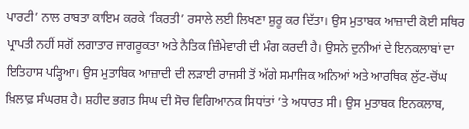ਪਾਰਟੀ’ ਨਾਲ ਰਾਬਤਾ ਕਾਇਮ ਕਰਕੇ ‘ਕਿਰਤੀ’ ਰਸਾਲੇ ਲਈ ਲਿਖਣਾ ਸ਼ੁਰੂ ਕਰ ਦਿੱਤਾ। ਉਸ ਮੁਤਾਬਕ ਆਜ਼ਾਦੀ ਕੋਈ ਸਥਿਰ ਪ੍ਰਾਪਤੀ ਨਹੀਂ ਸਗੋਂ ਲਗਾਤਾਰ ਜਾਗਰੂਕਤਾ ਅਤੇ ਨੈਤਿਕ ਜ਼ਿੰਮੇਵਾਰੀ ਦੀ ਮੰਗ ਕਰਦੀ ਹੈ। ਉਸਨੇ ਦੁਨੀਆਂ ਦੇ ਇਨਕਲਾਬਾਂ ਦਾ ਇਤਿਹਾਸ ਪੜ੍ਹਿਆ। ਉਸ ਮੁਤਾਬਿਕ ਆਜ਼ਾਦੀ ਦੀ ਲੜਾਈ ਰਾਜਸੀ ਤੋਂ ਅੱਗੇ ਸਮਾਜਿਕ ਅਨਿਆਂ ਅਤੇ ਆਰਥਿਕ ਲੁੱਟ-ਚੋਂਘ ਖ਼ਿਲਾਫ਼ ਸੰਘਰਸ਼ ਹੈ। ਸ਼ਹੀਦ ਭਗਤ ਸਿਘ ਦੀ ਸੋਚ ਵਿਗਿਆਨਕ ਸਿਧਾਂਤਾਂ ’ਤੇ ਅਧਾਰਤ ਸੀ। ਉਸ ਮੁਤਾਬਕ ਇਨਕਲਾਬ,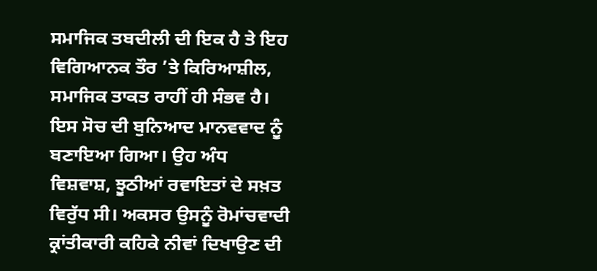ਸਮਾਜਿਕ ਤਬਦੀਲੀ ਦੀ ਇਕ ਹੈ ਤੇ ਇਹ ਵਿਗਿਆਨਕ ਤੌਰ ’ਤੇ ਕਿਰਿਆਸ਼ੀਲ, ਸਮਾਜਿਕ ਤਾਕਤ ਰਾਹੀਂ ਹੀ ਸੰਭਵ ਹੈ। ਇਸ ਸੋਚ ਦੀ ਬੁਨਿਆਦ ਮਾਨਵਵਾਦ ਨੂੰ ਬਣਾਇਆ ਗਿਆ। ਉਹ ਅੰਧ ਵਿਸ਼ਵਾਸ਼, ਝੂਠੀਆਂ ਰਵਾਇਤਾਂ ਦੇ ਸਖ਼ਤ ਵਿਰੁੱਧ ਸੀ। ਅਕਸਰ ਉਸਨੂੰ ਰੋਮਾਂਚਵਾਦੀ ਕ੍ਰਾਂਤੀਕਾਰੀ ਕਹਿਕੇ ਨੀਵਾਂ ਦਿਖਾਉਣ ਦੀ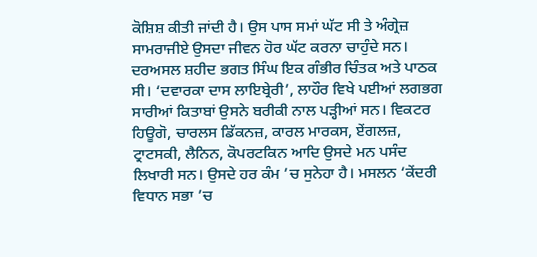ਕੋਸ਼ਿਸ਼ ਕੀਤੀ ਜਾਂਦੀ ਹੈ। ਉਸ ਪਾਸ ਸਮਾਂ ਘੱਟ ਸੀ ਤੇ ਅੰਗ੍ਰੇਜ਼ ਸਾਮਰਾਜੀਏ ਉਸਦਾ ਜੀਵਨ ਹੋਰ ਘੱਟ ਕਰਨਾ ਚਾਹੁੰਦੇ ਸਨ। ਦਰਅਸਲ ਸ਼ਹੀਦ ਭਗਤ ਸਿੰਘ ਇਕ ਗੰਭੀਰ ਚਿੰਤਕ ਅਤੇ ਪਾਠਕ ਸੀ। ‘ਦਵਾਰਕਾ ਦਾਸ ਲਾਇਬ੍ਰੇਰੀ’, ਲਾਹੌਰ ਵਿਖੇ ਪਈਆਂ ਲਗਭਗ ਸਾਰੀਆਂ ਕਿਤਾਬਾਂ ਉਸਨੇ ਬਰੀਕੀ ਨਾਲ ਪੜ੍ਹੀਆਂ ਸਨ। ਵਿਕਟਰ ਹਿਊਗੋ, ਚਾਰਲਸ ਡਿੱਕਨਜ਼, ਕਾਰਲ ਮਾਰਕਸ, ਏਂਗਲਜ਼, ਟ੍ਰਾਟਸਕੀ, ਲੈਨਿਨ, ਕੋਪਰਟਕਿਨ ਆਦਿ ਉਸਦੇ ਮਨ ਪਸੰਦ ਲਿਖਾਰੀ ਸਨ। ਉਸਦੇ ਹਰ ਕੰਮ ’ਚ ਸੁਨੇਹਾ ਹੈ। ਮਸਲਨ ‘ਕੇਂਦਰੀ ਵਿਧਾਨ ਸਭਾ ’ਚ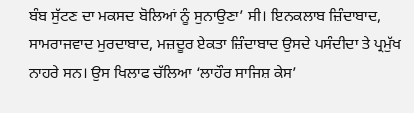ਬੰਬ ਸੁੱਟਣ ਦਾ ਮਕਸਦ ਬੋਲਿਆਂ ਨੂੰ ਸੁਨਾਉਣਾ’ ਸੀ। ਇਨਕਲਾਬ ਜ਼ਿੰਦਾਬਾਦ, ਸਾਮਰਾਜਵਾਦ ਮੁਰਦਾਬਾਦ, ਮਜ਼ਦੂਰ ਏਕਤਾ ਜ਼ਿੰਦਾਬਾਦ ਉਸਦੇ ਪਸੰਦੀਦਾ ਤੇ ਪ੍ਰਮੁੱਖ ਨਾਹਰੇ ਸਨ। ਉਸ ਖਿਲਾਫ ਚੱਲਿਆ ‘ਲਾਹੌਰ ਸਾਜਿਸ਼ ਕੇਸ’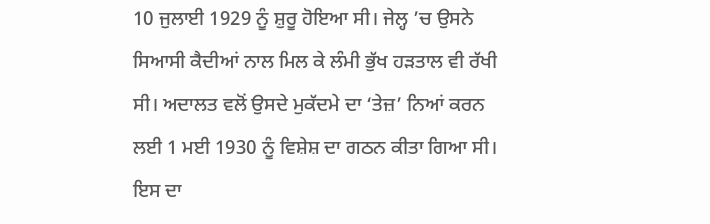10 ਜੁਲਾਈ 1929 ਨੂੰ ਸ਼ੁਰੂ ਹੋਇਆ ਸੀ। ਜੇਲ੍ਹ ’ਚ ਉਸਨੇ ਸਿਆਸੀ ਕੈਦੀਆਂ ਨਾਲ ਮਿਲ ਕੇ ਲੰਮੀ ਭੁੱਖ ਹੜਤਾਲ ਵੀ ਰੱਖੀ ਸੀ। ਅਦਾਲਤ ਵਲੋਂ ਉਸਦੇ ਮੁਕੱਦਮੇ ਦਾ ‘ਤੇਜ਼’ ਨਿਆਂ ਕਰਨ ਲਈ 1 ਮਈ 1930 ਨੂੰ ਵਿਸ਼ੇਸ਼ ਦਾ ਗਠਨ ਕੀਤਾ ਗਿਆ ਸੀ। ਇਸ ਦਾ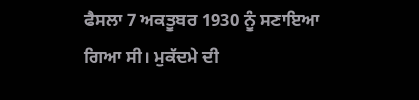ਫੈਸਲਾ 7 ਅਕਤੂਬਰ 1930 ਨੂੰ ਸਣਾਇਆ ਗਿਆ ਸੀ। ਮੁਕੱਦਮੇ ਦੀ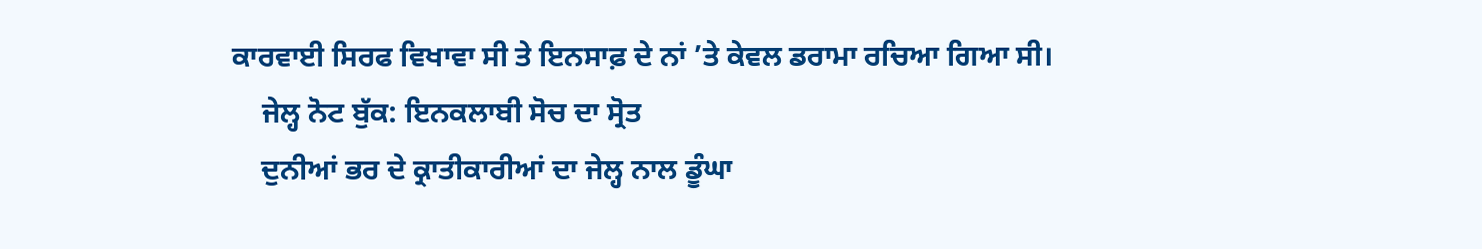ਕਾਰਵਾਈ ਸਿਰਫ ਵਿਖਾਵਾ ਸੀ ਤੇ ਇਨਸਾਫ਼ ਦੇ ਨਾਂ ’ਤੇ ਕੇਵਲ ਡਰਾਮਾ ਰਚਿਆ ਗਿਆ ਸੀ।
    ਜੇਲ੍ਹ ਨੋਟ ਬੁੱਕ: ਇਨਕਲਾਬੀ ਸੋਚ ਦਾ ਸ੍ਰੋਤ
    ਦੁਨੀਆਂ ਭਰ ਦੇ ਕ੍ਰਾਤੀਕਾਰੀਆਂ ਦਾ ਜੇਲ੍ਹ ਨਾਲ ਡੂੰਘਾ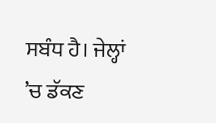ਸਬੰਧ ਹੈ। ਜੇਲ੍ਹਾਂ ’ਚ ਡੱਕਣ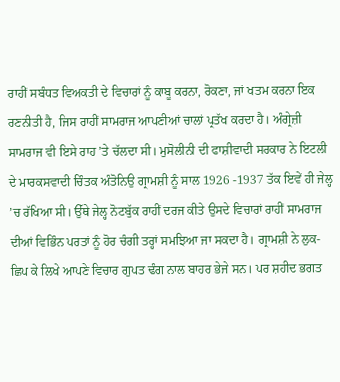ਰਾਹੀਂ ਸਬੰਧਤ ਵਿਅਕਤੀ ਦੇ ਵਿਚਾਰਾਂ ਨੂੰ ਕਾਬੂ ਕਰਨਾ, ਰੋਕਣਾ, ਜਾਂ ਖਤਮ ਕਰਨਾ ਇਕ ਰਣਨੀਤੀ ਹੈ, ਜਿਸ ਰਾਹੀਂ ਸਾਮਰਾਜ ਆਪਣੀਆਂ ਚਾਲਾਂ ਪ੍ਰਤੱਖ ਕਰਦਾ ਹੈ। ਅੰਗ੍ਰੇਜ਼ੀ ਸਾਮਰਾਜ ਵੀ ਇਸੇ ਰਾਹ ’ਤੇ ਚੱਲਦਾ ਸੀ। ਮੁਸੋਲੀਨੀ ਦੀ ਫਾਸ਼ੀਵਾਦੀ ਸਰਕਾਰ ਨੇ ਇਟਲੀ ਦੇ ਮਾਰਕਸਵਾਦੀ ਚਿੰਤਕ ਅੰਤੋਨਿਉ ਗ੍ਰਾਮਸ਼ੀ ਨੂੰ ਸਾਲ 1926 -1937 ਤੱਕ ਇਵੇਂ ਹੀ ਜੇਲ੍ਹ ’ਚ ਰੱਖਿਆ ਸੀ। ਉੱਥੇ ਜੇਲ੍ਹ ਨੋਟਬੁੱਕ ਰਾਹੀਂ ਦਰਜ ਕੀਤੇ ਉਸਦੇ ਵਿਚਾਰਾਂ ਰਾਹੀਂ ਸਾਮਰਾਜ ਦੀਆਂ ਵਿਭਿੰਨ ਪਰਤਾਂ ਨੂੰ ਹੋਰ ਚੰਗੀ ਤਰ੍ਹਾਂ ਸਮਝਿਆ ਜਾ ਸਕਦਾ ਹੈ। ਗ੍ਰਾਮਸ਼ੀ ਨੇ ਲੁਕ-ਛਿਪ ਕੇ ਲਿਖੇ ਆਪਣੇ ਵਿਚਾਰ ਗੁਪਤ ਢੰਗ ਨਾਲ ਬਾਹਰ ਭੇਜੇ ਸਨ। ਪਰ ਸ਼ਹੀਦ ਭਗਤ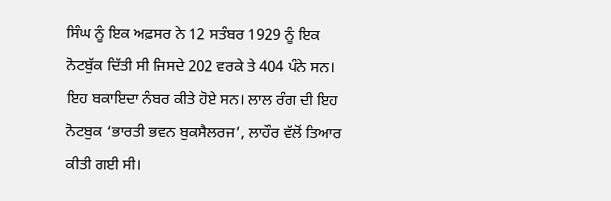ਸਿੰਘ ਨੂੰ ਇਕ ਅਫ਼ਸਰ ਨੇ 12 ਸਤੰਬਰ 1929 ਨੂੰ ਇਕ ਨੋਟਬੁੱਕ ਦਿੱਤੀ ਸੀ ਜਿਸਦੇ 202 ਵਰਕੇ ਤੇ 404 ਪੰਨੇ ਸਨ। ਇਹ ਬਕਾਇਦਾ ਨੰਬਰ ਕੀਤੇ ਹੋਏ ਸਨ। ਲਾਲ ਰੰਗ ਦੀ ਇਹ ਨੋਟਬੁਕ ‘ਭਾਰਤੀ ਭਵਨ ਬੁਕਸੈਲਰਜ’, ਲਾਹੌਰ ਵੱਲੋਂ ਤਿਆਰ ਕੀਤੀ ਗਈ ਸੀ।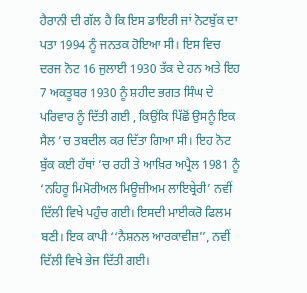ਹੈਰਾਨੀ ਦੀ ਗੱਲ ਹੈ ਕਿ ਇਸ ਡਾਇਰੀ ਜਾਂ ਨੋਟਬੁੱਕ ਦਾ ਪਤਾ 1994 ਨੂੰ ਜਨਤਕ ਹੋਇਆ ਸੀ। ਇਸ ਵਿਚ ਦਰਜ ਨੋਟ 16 ਜੁਲਾਈ 1930 ਤੱਕ ਦੇ ਹਨ ਅਤੇ ਇਹ 7 ਅਕਤੂਬਰ 1930 ਨੂੰ ਸ਼ਹੀਦ ਭਗਤ ਸਿੰਘ ਦੇ ਪਰਿਵਾਰ ਨੂੰ ਦਿੱਤੀ ਗਈ , ਕਿਉਂਕਿ ਪਿੱਛੋਂ ਉਸਨੂੰ ਇਕ ਸੈਲ ’ਚ ਤਬਦੀਲ ਕਰ ਦਿੱਤਾ ਗਿਆ ਸੀ। ਇਹ ਨੋਟ ਬੁੱਕ ਕਈ ਹੱਥਾਂ ’ਚ ਰਹੀ ਤੇ ਆਖ਼ਿਰ ਅਪ੍ਰੈਲ 1981 ਨੂੰ ‘ਨਹਿਰੂ ਮਿਮੋਰੀਅਲ ਮਿਊਜ਼ੀਅਮ ਲਾਇਬ੍ਰੇਰੀ’ ਨਵੀਂ ਦਿੱਲੀ ਵਿਖੇ ਪਹੁੰਚ ਗਈ। ਇਸਦੀ ਮਾਈਕਰੋ ਫਿਲਮ ਬਣੀ। ਇਕ ਕਾਪੀ ‘‘ਨੈਸ਼ਨਲ ਆਰਕਾਵੀਜ਼’’, ਨਵੀਂ ਦਿੱਲੀ ਵਿਖੇ ਭੇਜ ਦਿੱਤੀ ਗਈ।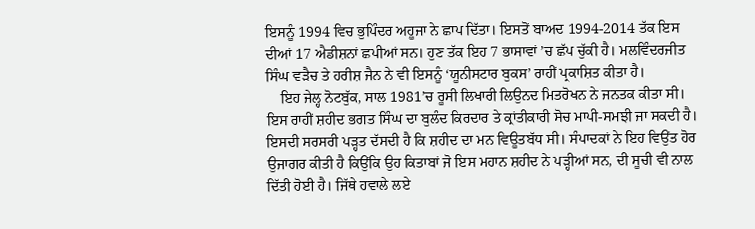ਇਸਨੂੰ 1994 ਵਿਚ ਭੁਪਿੰਦਰ ਅਹੂਜਾ ਨੇ ਛਾਪ ਦਿੱਤਾ। ਇਸਤੋਂ ਬਾਅਦ 1994-2014 ਤੱਕ ਇਸ ਦੀਆਂ 17 ਐਡੀਸ਼ਨਾਂ ਛਪੀਆਂ ਸਨ। ਹੁਣ ਤੱਕ ਇਹ 7 ਭਾਸਾਵਾਂ ’ਚ ਛੱਪ ਚੁੱਕੀ ਹੈ। ਮਲਵਿੰਦਰਜੀਤ ਸਿੰਘ ਵੜੈਚ ਤੇ ਹਰੀਸ਼ ਜੈਨ ਨੇ ਵੀ ਇਸਨੂੰ ‘ਯੂਨੀਸਟਾਰ ਬੁਕਸ’ ਰਾਹੀਂ ਪ੍ਰਕਾਸ਼ਿਤ ਕੀਤਾ ਹੈ।
    ਇਹ ਜੇਲ੍ਹ ਨੋਟਬੁੱਕ, ਸਾਲ 1981’ਚ ਰੂਸੀ ਲਿਖਾਰੀ ਲਿਉਨਦ ਮਿਤਰੋਖਨ ਨੇ ਜਨਤਕ ਕੀਤਾ ਸੀ। ਇਸ ਰਾਹੀਂ ਸ਼ਹੀਦ ਭਗਤ ਸਿੰਘ ਦਾ ਬੁਲੰਦ ਕਿਰਦਾਰ ਤੇ ਕ੍ਰਾਂਤੀਕਾਰੀ ਸੋਚ ਮਾਪੀ-ਸਮਝੀ ਜਾ ਸਕਦੀ ਹੈ। ਇਸਦੀ ਸਰਸਰੀ ਪੜ੍ਹਤ ਦੱਸਦੀ ਹੈ ਕਿ ਸ਼ਹੀਦ ਦਾ ਮਨ ਵਿਊਤਬੱਧ ਸੀ। ਸੰਪਾਦਕਾਂ ਨੇ ਇਹ ਵਿਉਂਤ ਹੋਰ ਉਜਾਗਰ ਕੀਤੀ ਹੈ ਕਿਉਂਕਿ ਉਹ ਕਿਤਾਬਾਂ ਜੋ ਇਸ ਮਹਾਨ ਸ਼ਹੀਦ ਨੇ ਪੜ੍ਹੀਆਂ ਸਨ, ਦੀ ਸੂਚੀ ਵੀ ਨਾਲ ਦਿੱਤੀ ਹੋਈ ਹੈ। ਜਿੱਥੇ ਹਵਾਲੇ ਲਏ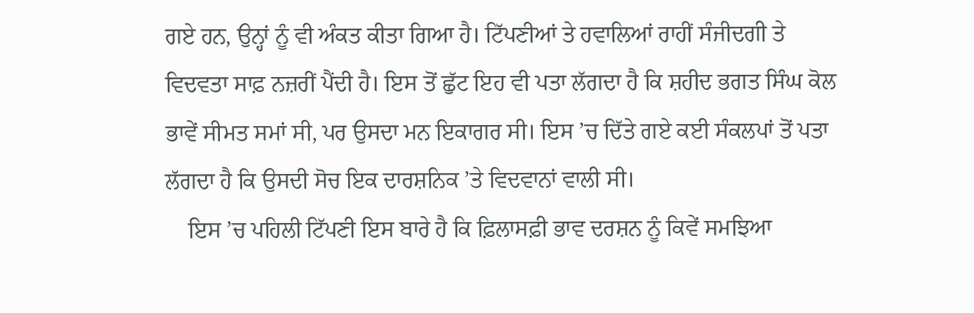ਗਏ ਹਨ, ਉਨ੍ਹਾਂ ਨੂੰ ਵੀ ਅੰਕਤ ਕੀਤਾ ਗਿਆ ਹੈ। ਟਿੱਪਣੀਆਂ ਤੇ ਹਵਾਲਿਆਂ ਰਾਹੀਂ ਸੰਜੀਦਗੀ ਤੇ ਵਿਦਵਤਾ ਸਾਫ਼ ਨਜ਼ਰੀਂ ਪੈਂਦੀ ਹੈ। ਇਸ ਤੋਂ ਛੁੱਟ ਇਹ ਵੀ ਪਤਾ ਲੱਗਦਾ ਹੈ ਕਿ ਸ਼ਹੀਦ ਭਗਤ ਸਿੰਘ ਕੋਲ ਭਾਵੇਂ ਸੀਮਤ ਸਮਾਂ ਸੀ, ਪਰ ਉਸਦਾ ਮਨ ਇਕਾਗਰ ਸੀ। ਇਸ ’ਚ ਦਿੱਤੇ ਗਏ ਕਈ ਸੰਕਲਪਾਂ ਤੋਂ ਪਤਾ ਲੱਗਦਾ ਹੈ ਕਿ ਉਸਦੀ ਸੋਚ ਇਕ ਦਾਰਸ਼ਨਿਕ ’ਤੇ ਵਿਦਵਾਨਾਂ ਵਾਲੀ ਸੀ।
    ਇਸ ’ਚ ਪਹਿਲੀ ਟਿੱਪਣੀ ਇਸ ਬਾਰੇ ਹੈ ਕਿ ਫ਼ਿਲਾਸਫ਼ੀ ਭਾਵ ਦਰਸ਼ਨ ਨੂੰ ਕਿਵੇਂ ਸਮਝਿਆ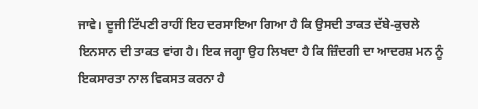ਜਾਵੇ। ਦੂਜੀ ਟਿੱਪਣੀ ਰਾਹੀਂ ਇਹ ਦਰਸਾਇਆ ਗਿਆ ਹੈ ਕਿ ਉਸਦੀ ਤਾਕਤ ਦੱਬੇ-ਕੁਚਲੇ ਇਨਸਾਨ ਦੀ ਤਾਕਤ ਵਾਂਗ ਹੈ। ਇਕ ਜਗ੍ਹਾ ਉਹ ਲਿਖਦਾ ਹੈ ਕਿ ਜ਼ਿੰਦਗੀ ਦਾ ਆਦਰਸ਼ ਮਨ ਨੂੰ ਇਕਸਾਰਤਾ ਨਾਲ ਵਿਕਸਤ ਕਰਨਾ ਹੈ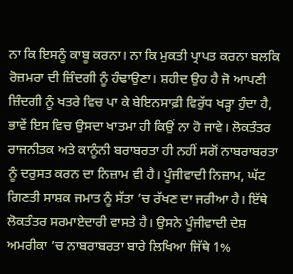ਨਾ ਕਿ ਇਸਨੂੰ ਕਾਬੂ ਕਰਨਾ। ਨਾ ਕਿ ਮੁਕਤੀ ਪ੍ਰਾਪਤ ਕਰਨਾ ਬਲਕਿ ਰੋਜ਼ਮਰਾ ਦੀ ਜ਼ਿੰਦਗੀ ਨੂੰ ਹੰਢਾਉਣਾ। ਸ਼ਹੀਦ ਉਹ ਹੈ ਜੋ ਆਪਣੀ ਜ਼ਿੰਦਗੀ ਨੂੰ ਖਤਰੇ ਵਿਚ ਪਾ ਕੇ ਬੇਇਨਸਾਫ਼ੀ ਵਿਰੁੱਧ ਖੜ੍ਹਾ ਹੁੰਦਾ ਹੈ, ਭਾਵੇਂ ਇਸ ਵਿਚ ਉਸਦਾ ਖਾਤਮਾ ਹੀ ਕਿਉਂ ਨਾ ਹੋ ਜਾਵੇ। ਲੋਕਤੰਤਰ ਰਾਜਨੀਤਕ ਅਤੇ ਕਾਨੂੰਨੀ ਬਰਾਬਰਤਾ ਹੀ ਨਹੀਂ ਸਗੋਂ ਨਾਬਰਾਬਰਤਾ ਨੂੰ ਦਰੁਸਤ ਕਰਨ ਦਾ ਨਿਜ਼ਾਮ ਵੀ ਹੈ। ਪੂੰਜੀਵਾਦੀ ਨਿਜ਼ਾਮ, ਘੱਟ ਗਿਣਤੀ ਸਾਸ਼ਕ ਜਮਾਤ ਨੂੰ ਸੱਤਾ ’ਚ ਰੱਖਣ ਦਾ ਜਰੀਆ ਹੈ। ਇੱਥੇ ਲੋਕਤੰਤਰ ਸਰਮਾਏਦਾਰੀ ਵਾਸਤੇ ਹੈ। ਉਸਨੇ ਪੂੰਜੀਵਾਦੀ ਦੇਸ਼ ਅਮਰੀਕਾ ’ਚ ਨਾਬਰਾਬਰਤਾ ਬਾਰੇ ਲਿਖਿਆ ਜਿੱਥੇ 1%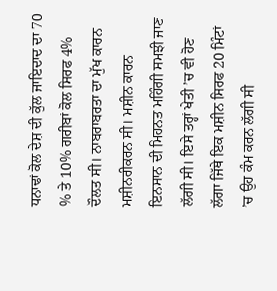ਧਨਾਢਾਂ ਕੋਲ ਦੇਸ਼ ਦੀ ਕੁੱਲ ਜਾਇਦਾਦ ਦਾ 70 % ਤੇ 10% ਗਰੀਬਾਂ ਕੋਲ ਸਿਰਫ 4% ਦੌਲਤ ਸੀ। ਨਾਬਰਾਬਰਤਾ ਦਾ ਮੁੱਖ ਕਾਰਨ ਮਸ਼ੀਨਰੀਕਰਨ ਸੀ। ਮਸ਼ੀਨ ਕਾਰਨ ਇਨਸਾਨ ਦੀ ਮਿਹਨਤ ਮਹਿੰਗੀ ਸਮਝੀ ਜਾਣ ਲੱਗੀ ਸੀ। ਇਸੇ ਤਰ੍ਹਾਂ ਖੇਤੀ ’ਚ ਵੀ ਹੋਣ ਲੱਗਾ ਜਿੱਥੇ ਇਕ ਮਸ਼ੀਨ ਸਿਰਫ 20 ਮਿੰਟਾਂ ’ਚ ਉਹ ਕੰਮ ਕਰਨ ਲੱਗੀ ਸੀ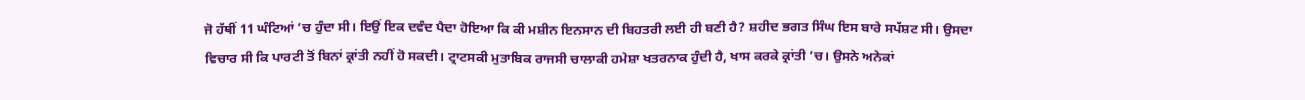ਜੋ ਹੱਥੀਂ 11 ਘੰਟਿਆਂ ’ਚ ਹੁੰਦਾ ਸੀ। ਇਉਂ ਇਕ ਦਵੰਦ ਪੈਦਾ ਹੋਇਆ ਕਿ ਕੀ ਮਸ਼ੀਨ ਇਨਸਾਨ ਦੀ ਬਿਹਤਰੀ ਲਈ ਹੀ ਬਣੀ ਹੈ? ਸ਼ਹੀਦ ਭਗਤ ਸਿੰਘ ਇਸ ਬਾਰੇ ਸਪੱਸ਼ਟ ਸੀ। ਉਸਦਾ ਵਿਚਾਰ ਸੀ ਕਿ ਪਾਰਟੀ ਤੋਂ ਬਿਨਾਂ ਕ੍ਰਾਂਤੀ ਨਹੀਂ ਹੋ ਸਕਦੀ। ਟ੍ਰਾਟਸਕੀ ਮੁਤਾਬਿਕ ਰਾਜਸੀ ਚਾਲਾਕੀ ਹਮੇਸ਼ਾ ਖਤਰਨਾਕ ਹੁੰਦੀ ਹੈ, ਖਾਸ ਕਰਕੇ ਕ੍ਰਾਂਤੀ ’ਚ। ਉਸਨੇ ਅਨੇਕਾਂ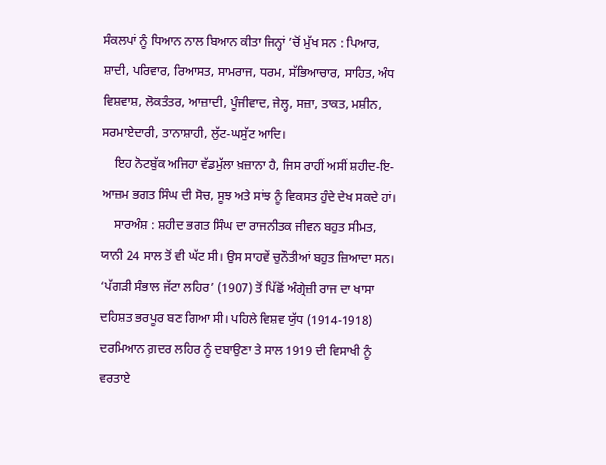ਸੰਕਲਪਾਂ ਨੂੰ ਧਿਆਨ ਨਾਲ ਬਿਆਨ ਕੀਤਾ ਜਿਨ੍ਹਾਂ ’ਚੋਂ ਮੁੱਖ ਸਨ : ਪਿਆਰ, ਸ਼ਾਦੀ, ਪਰਿਵਾਰ, ਰਿਆਸਤ, ਸਾਮਰਾਜ, ਧਰਮ, ਸੱਭਿਆਚਾਰ, ਸਾਹਿਤ, ਅੰਧ ਵਿਸ਼ਵਾਸ਼, ਲੋਕਤੰਤਰ, ਆਜ਼ਾਦੀ, ਪੂੰਜੀਵਾਦ, ਜੇਲ੍ਹ, ਸਜ਼ਾ, ਤਾਕਤ, ਮਸ਼ੀਨ, ਸਰਮਾਏਦਾਰੀ, ਤਾਨਾਸ਼ਾਹੀ, ਲੁੱਟ-ਘਸੁੱਟ ਆਦਿ।
    ਇਹ ਨੋਟਬੁੱਕ ਅਜਿਹਾ ਵੱਡਮੁੱਲਾ ਖ਼ਜ਼ਾਨਾ ਹੈ, ਜਿਸ ਰਾਹੀਂ ਅਸੀਂ ਸ਼ਹੀਦ-ਇ-ਆਜ਼ਮ ਭਗਤ ਸਿੰਘ ਦੀ ਸੋਚ, ਸੂਝ ਅਤੇ ਸਾਂਝ ਨੂੰ ਵਿਕਸਤ ਹੁੰਦੇ ਦੇਖ ਸਕਦੇ ਹਾਂ।
    ਸਾਰਅੰਸ਼ : ਸ਼ਹੀਦ ਭਗਤ ਸਿੰਘ ਦਾ ਰਾਜਨੀਤਕ ਜੀਵਨ ਬਹੁਤ ਸੀਮਤ, ਯਾਨੀ 24 ਸਾਲ ਤੋਂ ਵੀ ਘੱਟ ਸੀ। ਉਸ ਸਾਹਵੇਂ ਚੁਨੌਤੀਆਂ ਬਹੁਤ ਜ਼ਿਆਦਾ ਸਨ। ‘ਪੱਗੜੀ ਸੰਭਾਲ ਜੱਟਾ ਲਹਿਰ’ (1907) ਤੋਂ ਪਿੱਛੋਂ ਅੰਗ੍ਰੇਜ਼ੀ ਰਾਜ ਦਾ ਖਾਸਾ ਦਹਿਸ਼ਤ ਭਰਪੂਰ ਬਣ ਗਿਆ ਸੀ। ਪਹਿਲੇ ਵਿਸ਼ਵ ਯੁੱਧ (1914-1918) ਦਰਮਿਆਨ ਗ਼ਦਰ ਲਹਿਰ ਨੂੰ ਦਬਾਉਣਾ ਤੇ ਸਾਲ 1919 ਦੀ ਵਿਸਾਖੀ ਨੂੰ ਵਰਤਾਏ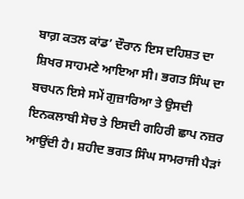ਬਾਗ਼ ਕਤਲ ਕਾਂਡ’ ਦੌਰਾਨ ਇਸ ਦਹਿਸ਼ਤ ਦਾ ਸ਼ਿਖਰ ਸਾਹਮਣੇ ਆਇਆ ਸੀ। ਭਗਤ ਸਿੰਘ ਦਾ ਬਚਪਨ ਇਸੇ ਸਮੇਂ ਗੁਜ਼ਾਰਿਆ ਤੇ ਉਸਦੀ ਇਨਕਲਾਬੀ ਸੋਚ ਤੇ ਇਸਦੀ ਗਹਿਰੀ ਛਾਪ ਨਜ਼ਰ ਆਉਂਦੀ ਹੈ। ਸ਼ਹੀਦ ਭਗਤ ਸਿੰਘ ਸਾਮਰਾਜੀ ਪੈੜਾਂ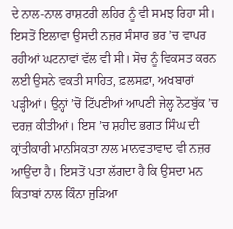ਦੇ ਨਾਲ-ਨਾਲ ਰਾਸ਼ਟਰੀ ਲਹਿਰ ਨੂੰ ਵੀ ਸਮਝ ਰਿਹਾ ਸੀ। ਇਸਤੋਂ ਇਲਾਵਾ ਉਸਦੀ ਨਜ਼ਰ ਸੰਸਾਰ ਭਰ ’ਚ ਵਾਪਰ ਰਹੀਆਂ ਘਟਨਾਵਾਂ ਵੱਲ ਵੀ ਸੀ। ਸੋਚ ਨੂੰ ਵਿਕਸਤ ਕਰਨ ਲਈ ਉਸਨੇ ਵਕਤੀ ਸਾਹਿਤ, ਫ਼ਲਸਫ਼ਾ, ਅਖਬਾਰਾਂ ਪੜ੍ਹੀਆਂ। ਉਨ੍ਹਾਂ ’ਚੋਂ ਟਿੱਪਣੀਆਂ ਆਪਣੀ ਜੇਲ੍ਹ ਨੋਟਬੁੱਕ ’ਚ ਦਰਜ਼ ਕੀਤੀਆਂ। ਇਸ ’ਚ ਸ਼ਹੀਦ ਭਗਤ ਸਿੰਘ ਦੀ ਕ੍ਰਾਂਤੀਕਾਰੀ ਮਾਨਸਿਕਤਾ ਨਾਲ ਮਾਨਵਤਾਵਾਦ ਵੀ ਨਜ਼ਰ ਆਉਂਦਾ ਹੈ। ਇਸਤੋਂ ਪਤਾ ਲੱਗਦਾ ਹੈ ਕਿ ਉਸਦਾ ਮਨ ਕਿਤਾਬਾਂ ਨਾਲ ਕਿੰਨਾ ਜੁੜਿਆ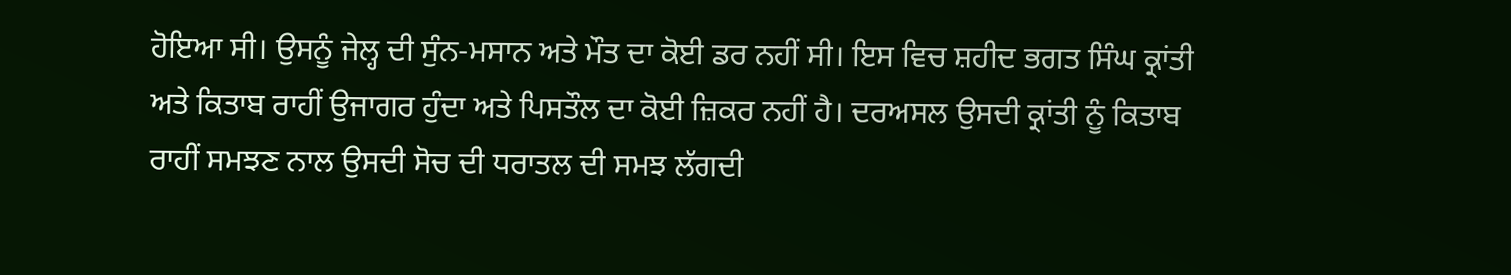ਹੋਇਆ ਸੀ। ਉਸਨੂੰ ਜੇਲ੍ਹ ਦੀ ਸੁੰਨ-ਮਸਾਨ ਅਤੇ ਮੌਤ ਦਾ ਕੋਈ ਡਰ ਨਹੀਂ ਸੀ। ਇਸ ਵਿਚ ਸ਼ਹੀਦ ਭਗਤ ਸਿੰਘ ਕ੍ਰਾਂਤੀ ਅਤੇ ਕਿਤਾਬ ਰਾਹੀਂ ਉਜਾਗਰ ਹੁੰਦਾ ਅਤੇ ਪਿਸਤੌਲ ਦਾ ਕੋਈ ਜ਼ਿਕਰ ਨਹੀਂ ਹੈ। ਦਰਅਸਲ ਉਸਦੀ ਕ੍ਰਾਂਤੀ ਨੂੰ ਕਿਤਾਬ ਰਾਹੀਂ ਸਮਝਣ ਨਾਲ ਉਸਦੀ ਸੋਚ ਦੀ ਧਰਾਤਲ ਦੀ ਸਮਝ ਲੱਗਦੀ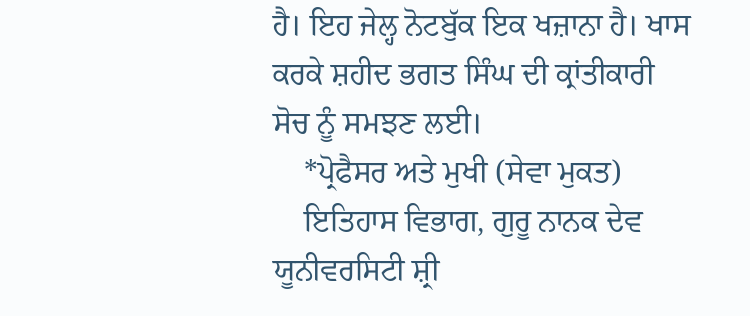ਹੈ। ਇਹ ਜੇਲ੍ਹ ਨੋਟਬੁੱਕ ਇਕ ਖਜ਼ਾਨਾ ਹੈ। ਖਾਸ ਕਰਕੇ ਸ਼ਹੀਦ ਭਗਤ ਸਿੰਘ ਦੀ ਕ੍ਰਾਂਤੀਕਾਰੀ ਸੋਚ ਨੂੰ ਸਮਝਣ ਲਈ।
    *ਪ੍ਰੋਫੈਸਰ ਅਤੇ ਮੁਖੀ (ਸੇਵਾ ਮੁਕਤ)
    ਇਤਿਹਾਸ ਵਿਭਾਗ, ਗੁਰੂ ਨਾਨਕ ਦੇਵ ਯੂਨੀਵਰਸਿਟੀ ਸ਼੍ਰੀ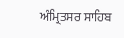ਅੰਮ੍ਰਿਤਸਰ ਸਾਹਿਬ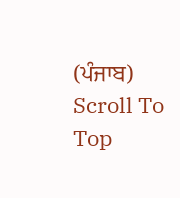(ਪੰਜਾਬ)
Scroll To Top